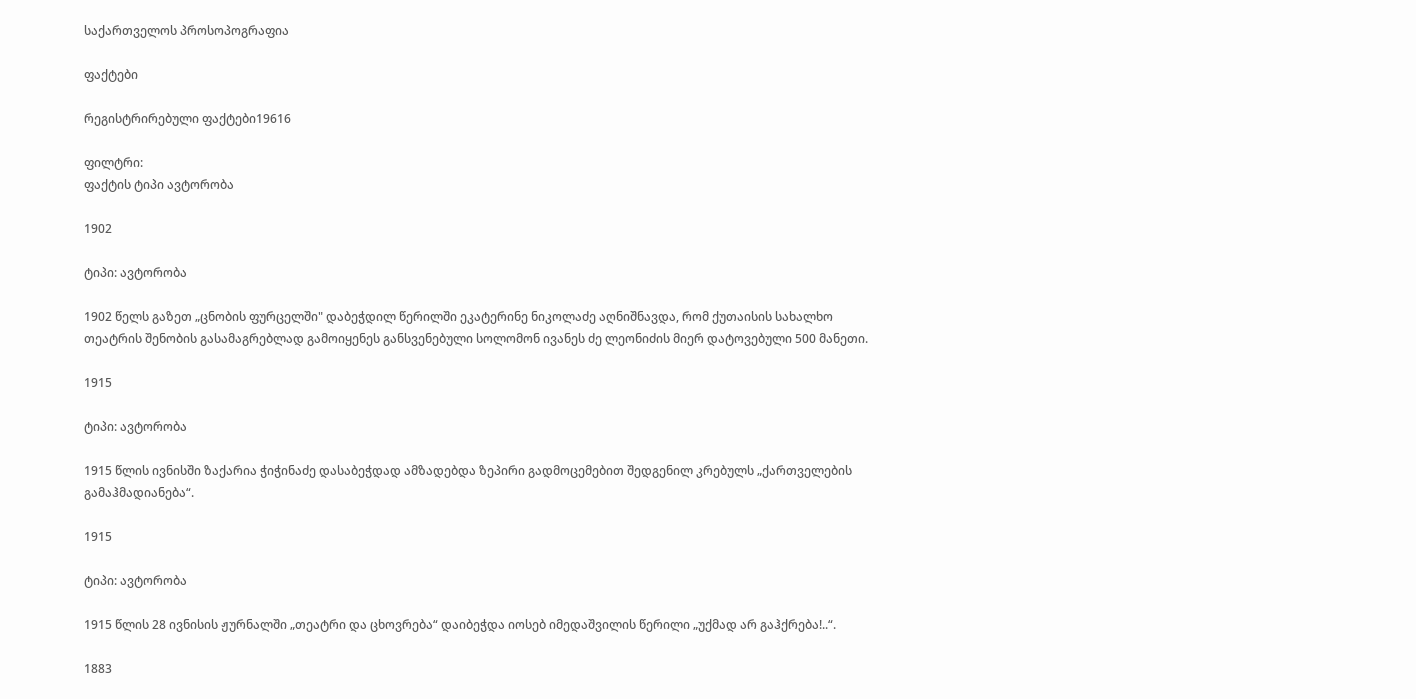საქართველოს პროსოპოგრაფია

ფაქტები

რეგისტრირებული ფაქტები19616

ფილტრი:
ფაქტის ტიპი ავტორობა

1902

ტიპი: ავტორობა

1902 წელს გაზეთ „ცნობის ფურცელში" დაბეჭდილ წერილში ეკატერინე ნიკოლაძე აღნიშნავდა, რომ ქუთაისის სახალხო თეატრის შენობის გასამაგრებლად გამოიყენეს განსვენებული სოლომონ ივანეს ძე ლეონიძის მიერ დატოვებული 500 მანეთი.

1915

ტიპი: ავტორობა

1915 წლის ივნისში ზაქარია ჭიჭინაძე დასაბეჭდად ამზადებდა ზეპირი გადმოცემებით შედგენილ კრებულს „ქართველების გამაჰმადიანება“.

1915

ტიპი: ავტორობა

1915 წლის 28 ივნისის ჟურნალში „თეატრი და ცხოვრება“ დაიბეჭდა იოსებ იმედაშვილის წერილი „უქმად არ გაჰქრება!..“.

1883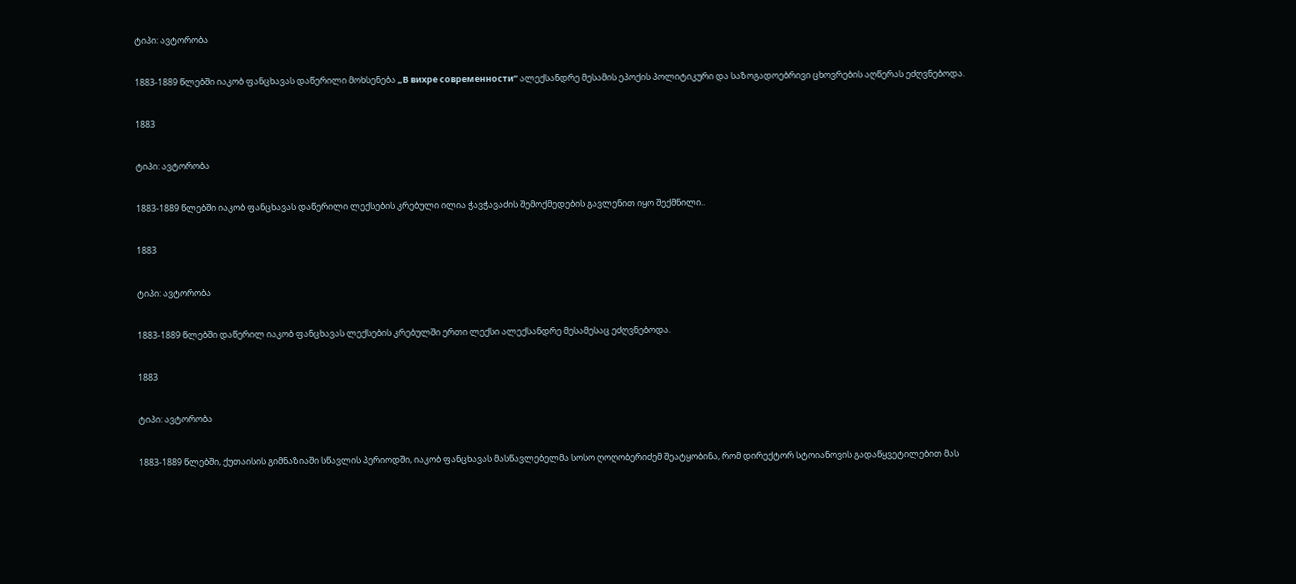ტიპი: ავტორობა

1883-1889 წლებში იაკობ ფანცხავას დაწერილი მოხსენება „В вихре современности“ ალექსანდრე მესამის ეპოქის პოლიტიკური და საზოგადოებრივი ცხოვრების აღწერას ეძღვნებოდა.

1883

ტიპი: ავტორობა

1883-1889 წლებში იაკობ ფანცხავას დაწერილი ლექსების კრებული ილია ჭავჭავაძის შემოქმედების გავლენით იყო შექმნილი..

1883

ტიპი: ავტორობა

1883-1889 წლებში დაწერილ იაკობ ფანცხავას ლექსების კრებულში ერთი ლექსი ალექსანდრე მესამესაც ეძღვნებოდა.

1883

ტიპი: ავტორობა

1883-1889 წლებში, ქუთაისის გიმნაზიაში სწავლის პერიოდში, იაკობ ფანცხავას მასწავლებელმა სოსო ღოღობერიძემ შეატყობინა, რომ დირექტორ სტოიანოვის გადაწყვეტილებით მას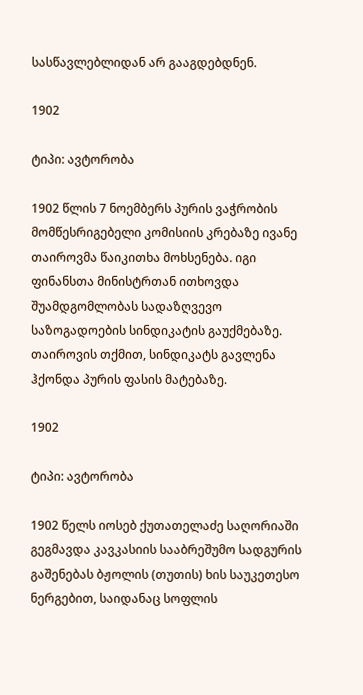სასწავლებლიდან არ გააგდებდნენ.

1902

ტიპი: ავტორობა

1902 წლის 7 ნოემბერს პურის ვაჭრობის მომწესრიგებელი კომისიის კრებაზე ივანე თაიროვმა წაიკითხა მოხსენება. იგი ფინანსთა მინისტრთან ითხოვდა შუამდგომლობას სადაზღვევო საზოგადოების სინდიკატის გაუქმებაზე. თაიროვის თქმით, სინდიკატს გავლენა ჰქონდა პურის ფასის მატებაზე.

1902

ტიპი: ავტორობა

1902 წელს იოსებ ქუთათელაძე საღორიაში გეგმავდა კავკასიის სააბრეშუმო სადგურის გაშენებას ბჟოლის (თუთის) ხის საუკეთესო ნერგებით, საიდანაც სოფლის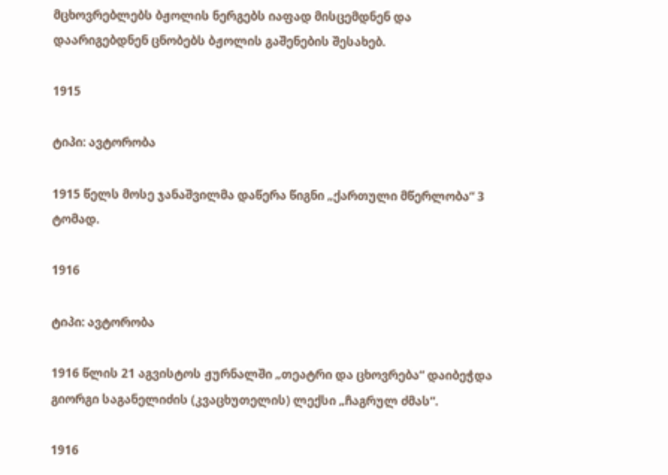მცხოვრებლებს ბჟოლის ნერგებს იაფად მისცემდნენ და დაარიგებდნენ ცნობებს ბჟოლის გაშენების შესახებ.

1915

ტიპი: ავტორობა

1915 წელს მოსე ჯანაშვილმა დაწერა წიგნი „ქართული მწერლობა“ 3 ტომად.

1916

ტიპი: ავტორობა

1916 წლის 21 აგვისტოს ჟურნალში „თეატრი და ცხოვრება“ დაიბეჭდა გიორგი საგანელიძის (კვაცხუთელის) ლექსი „ჩაგრულ ძმას“.

1916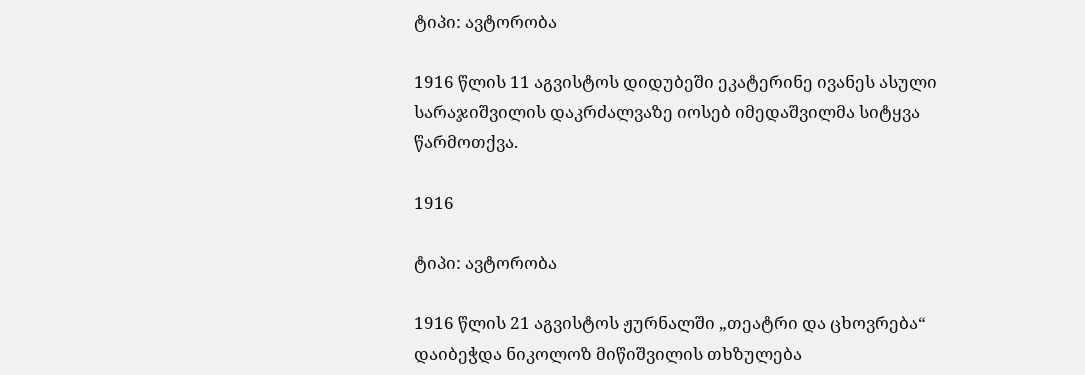ტიპი: ავტორობა

1916 წლის 11 აგვისტოს დიდუბეში ეკატერინე ივანეს ასული სარაჯიშვილის დაკრძალვაზე იოსებ იმედაშვილმა სიტყვა წარმოთქვა.

1916

ტიპი: ავტორობა

1916 წლის 21 აგვისტოს ჟურნალში „თეატრი და ცხოვრება“ დაიბეჭდა ნიკოლოზ მიწიშვილის თხზულება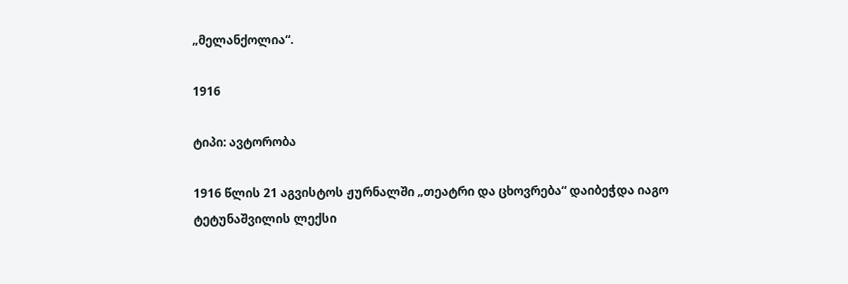„მელანქოლია“.

1916

ტიპი: ავტორობა

1916 წლის 21 აგვისტოს ჟურნალში „თეატრი და ცხოვრება“ დაიბეჭდა იაგო ტეტუნაშვილის ლექსი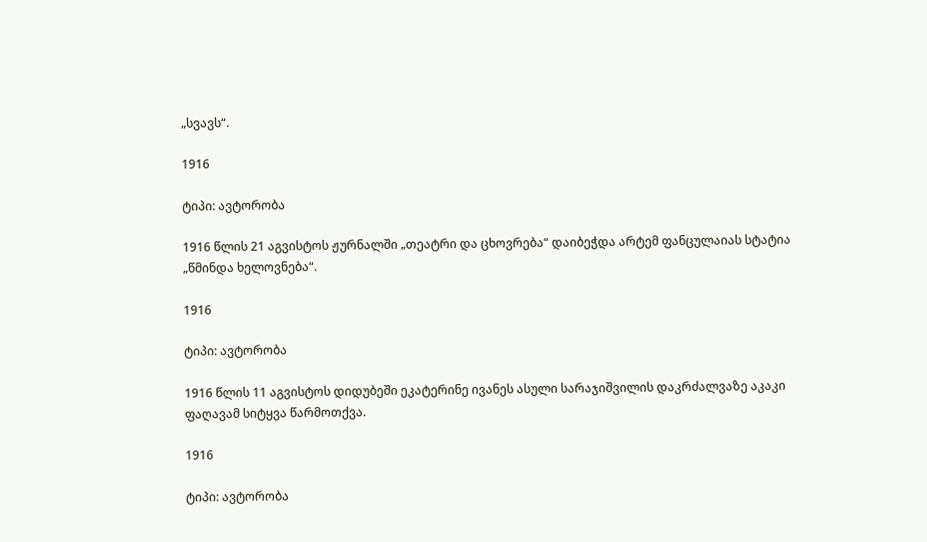„სვავს“.

1916

ტიპი: ავტორობა

1916 წლის 21 აგვისტოს ჟურნალში „თეატრი და ცხოვრება“ დაიბეჭდა არტემ ფანცულაიას სტატია „წმინდა ხელოვნება“.

1916

ტიპი: ავტორობა

1916 წლის 11 აგვისტოს დიდუბეში ეკატერინე ივანეს ასული სარაჯიშვილის დაკრძალვაზე აკაკი ფაღავამ სიტყვა წარმოთქვა.

1916

ტიპი: ავტორობა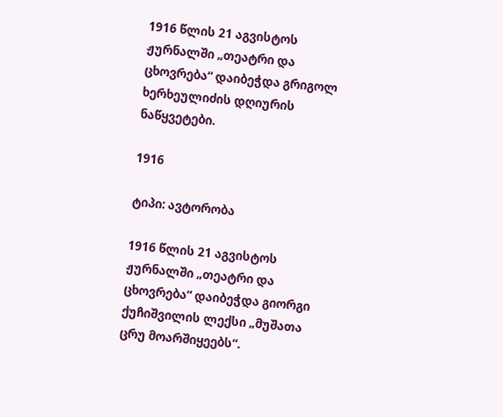1916 წლის 21 აგვისტოს ჟურნალში „თეატრი და ცხოვრება“ დაიბეჭდა გრიგოლ ხერხეულიძის დღიურის ნაწყვეტები.

1916

ტიპი: ავტორობა

1916 წლის 21 აგვისტოს ჟურნალში „თეატრი და ცხოვრება“ დაიბეჭდა გიორგი ქუჩიშვილის ლექსი „მუშათა ცრუ მოარშიყეებს“.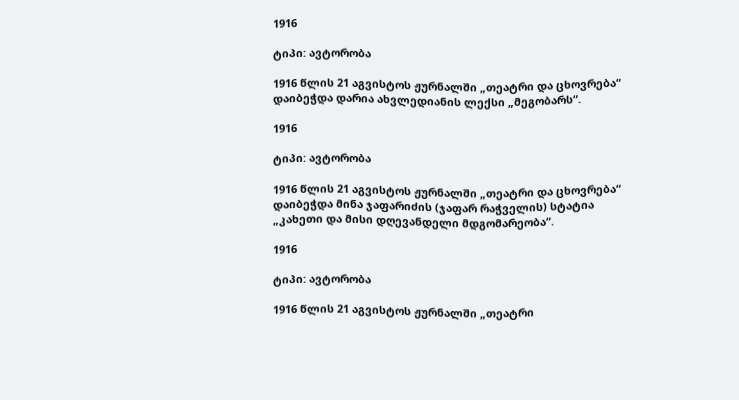1916

ტიპი: ავტორობა

1916 წლის 21 აგვისტოს ჟურნალში „თეატრი და ცხოვრება“ დაიბეჭდა დარია ახვლედიანის ლექსი „მეგობარს“.

1916

ტიპი: ავტორობა

1916 წლის 21 აგვისტოს ჟურნალში „თეატრი და ცხოვრება“ დაიბეჭდა მინა ჯაფარიძის (ჯაფარ რაჭველის) სტატია „კახეთი და მისი დღევანდელი მდგომარეობა“.

1916

ტიპი: ავტორობა

1916 წლის 21 აგვისტოს ჟურნალში „თეატრი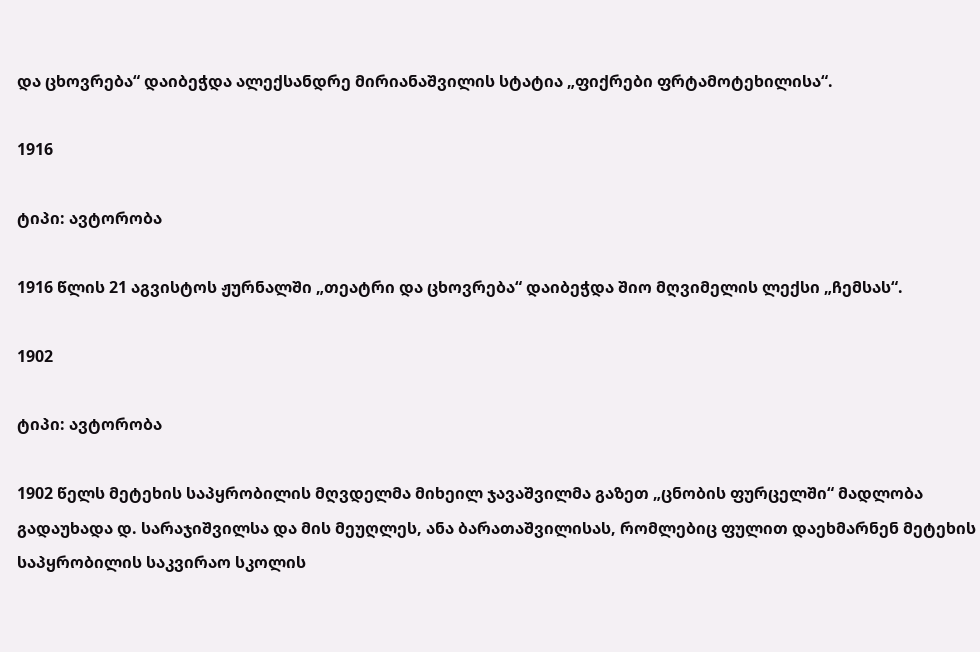და ცხოვრება“ დაიბეჭდა ალექსანდრე მირიანაშვილის სტატია „ფიქრები ფრტამოტეხილისა“.

1916

ტიპი: ავტორობა

1916 წლის 21 აგვისტოს ჟურნალში „თეატრი და ცხოვრება“ დაიბეჭდა შიო მღვიმელის ლექსი „ჩემსას“.

1902

ტიპი: ავტორობა

1902 წელს მეტეხის საპყრობილის მღვდელმა მიხეილ ჯავაშვილმა გაზეთ „ცნობის ფურცელში“ მადლობა გადაუხადა დ. სარაჯიშვილსა და მის მეუღლეს, ანა ბარათაშვილისას, რომლებიც ფულით დაეხმარნენ მეტეხის საპყრობილის საკვირაო სკოლის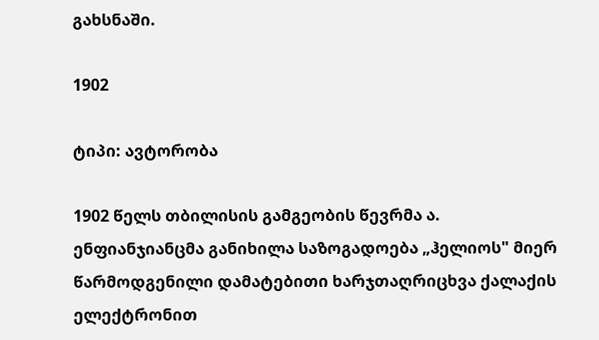გახსნაში.

1902

ტიპი: ავტორობა

1902 წელს თბილისის გამგეობის წევრმა ა. ენფიანჯიანცმა განიხილა საზოგადოება „ჰელიოს" მიერ წარმოდგენილი დამატებითი ხარჯთაღრიცხვა ქალაქის ელექტრონით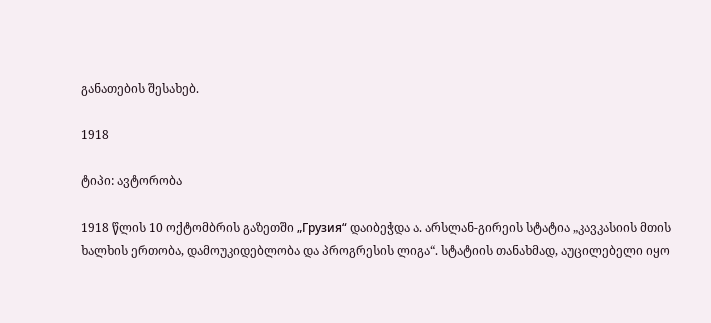განათების შესახებ.

1918

ტიპი: ავტორობა

1918 წლის 10 ოქტომბრის გაზეთში „Грузия“ დაიბეჭდა ა. არსლან-გირეის სტატია „კავკასიის მთის ხალხის ერთობა, დამოუკიდებლობა და პროგრესის ლიგა“. სტატიის თანახმად, აუცილებელი იყო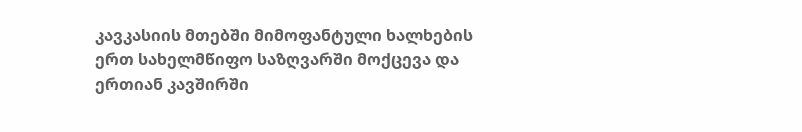კავკასიის მთებში მიმოფანტული ხალხების ერთ სახელმწიფო საზღვარში მოქცევა და ერთიან კავშირში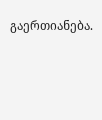გაერთიანება.